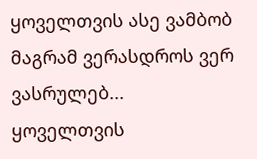ყოველთვის ასე ვამბობ მაგრამ ვერასდროს ვერ ვასრულებ...
ყოველთვის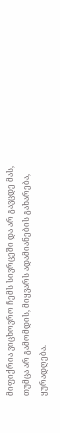მიფიქრია ვიცხოვრო ჩემს სივრცეში და არ გავცდე მას, თუმცა არ გამომდის, მიყვარს ადამიანების გახარება, ყურადღება.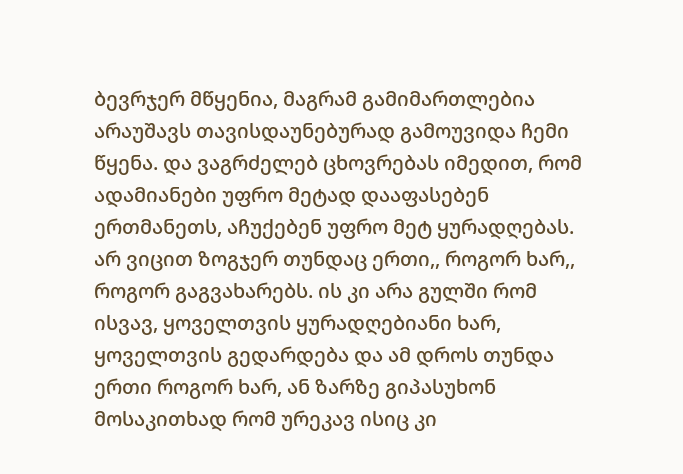ბევრჯერ მწყენია, მაგრამ გამიმართლებია არაუშავს თავისდაუნებურად გამოუვიდა ჩემი წყენა. და ვაგრძელებ ცხოვრებას იმედით, რომ ადამიანები უფრო მეტად დააფასებენ ერთმანეთს, აჩუქებენ უფრო მეტ ყურადღებას. არ ვიცით ზოგჯერ თუნდაც ერთი,, როგორ ხარ,, როგორ გაგვახარებს. ის კი არა გულში რომ ისვავ, ყოველთვის ყურადღებიანი ხარ, ყოველთვის გედარდება და ამ დროს თუნდა ერთი როგორ ხარ, ან ზარზე გიპასუხონ მოსაკითხად რომ ურეკავ ისიც კი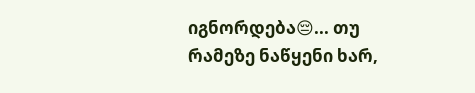იგნორდება😔... თუ რამეზე ნაწყენი ხარ,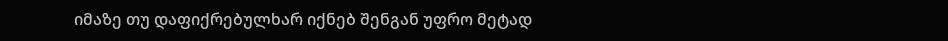იმაზე თუ დაფიქრებულხარ იქნებ შენგან უფრო მეტად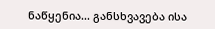ნაწყენია... განსხვავება ისა